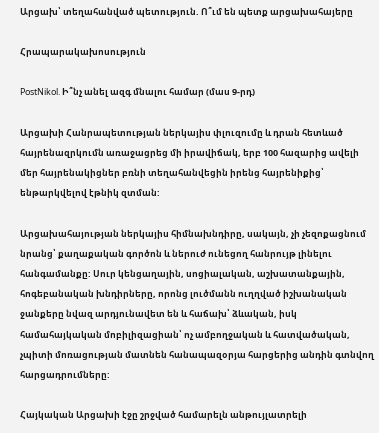Արցախ՝ տեղահանված պետություն. Ո՞ւմ են պետք արցախահայերը

Հրապարակախոսություն

PostNikol. Ի՞նչ անել ազգ մնալու համար (մաս 9-րդ)

Արցախի Հանրապետության ներկայիս փլուզումը և դրան հետևած հայրենազրկումն առաջացրեց մի իրավիճակ, երբ 100 հազարից ավելի մեր հայրենակիցներ բռնի տեղահանվեցին իրենց հայրենիքից՝ ենթարկվելով էթնիկ զտման:

Արցախահայության ներկայիս հիմնախնդիրը, սակայն, չի չեզոքացնում նրանց՝ քաղաքական գործոն և ներուժ ունեցող հանրույթ լինելու հանգամանքը: Սուր կենցաղային, սոցիալական, աշխատանքային, հոգեբանական խնդիրները, որոնց լուծմանն ուղղված իշխանական ջանքերը նվազ արդյունավետ են և հաճախ՝ ձևական, իսկ համահայկական մոբիլիզացիան՝ ոչ ամբողջական և հատվածական, չպիտի մոռացության մատնեն հանապազօրյա հարցերից անդին գտնվող հարցադրումները:

Հայկական Արցախի էջը շրջված համարելն անթույլատրելի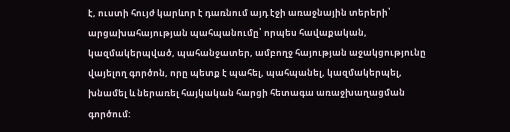է, ուստի հույժ կարևոր է դառնում այդ էջի առաջնային տերերի՝ արցախահայության պահպանումը՝ որպես հավաքական, կազմակերպված, պահանջատեր, ամբողջ հայության աջակցությունը վայելող գործոն, որը պետք է պահել, պահպանել, կազմակերպել, խնամել և ներառել հայկական հարցի հետագա առաջխաղացման գործում: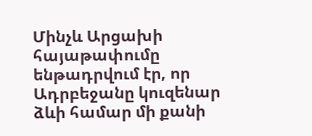Մինչև Արցախի հայաթափումը ենթադրվում էր, որ Ադրբեջանը կուզենար ձևի համար մի քանի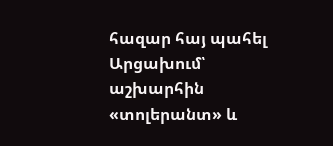հազար հայ պահել Արցախում՝ աշխարհին «տոլերանտ» և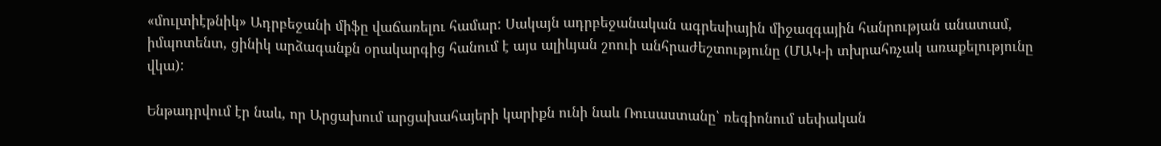«մուլտիէթնիկ» Ադրբեջանի միֆը վաճառելու համար: Սակայն ադրբեջանական ագրեսիային միջազգային հանրության անատամ, իմպոտենտ, ցինիկ արձագանքն օրակարգից հանում է այս ալիևյան շոուի անհրաժեշտությունը (ՄԱԿ-ի տխրահռչակ առաքելությունը վկա):

Ենթադրվում էր նաև, որ Արցախում արցախահայերի կարիքն ունի նաև Ռուսաստանը՝ ռեգիոնում սեփական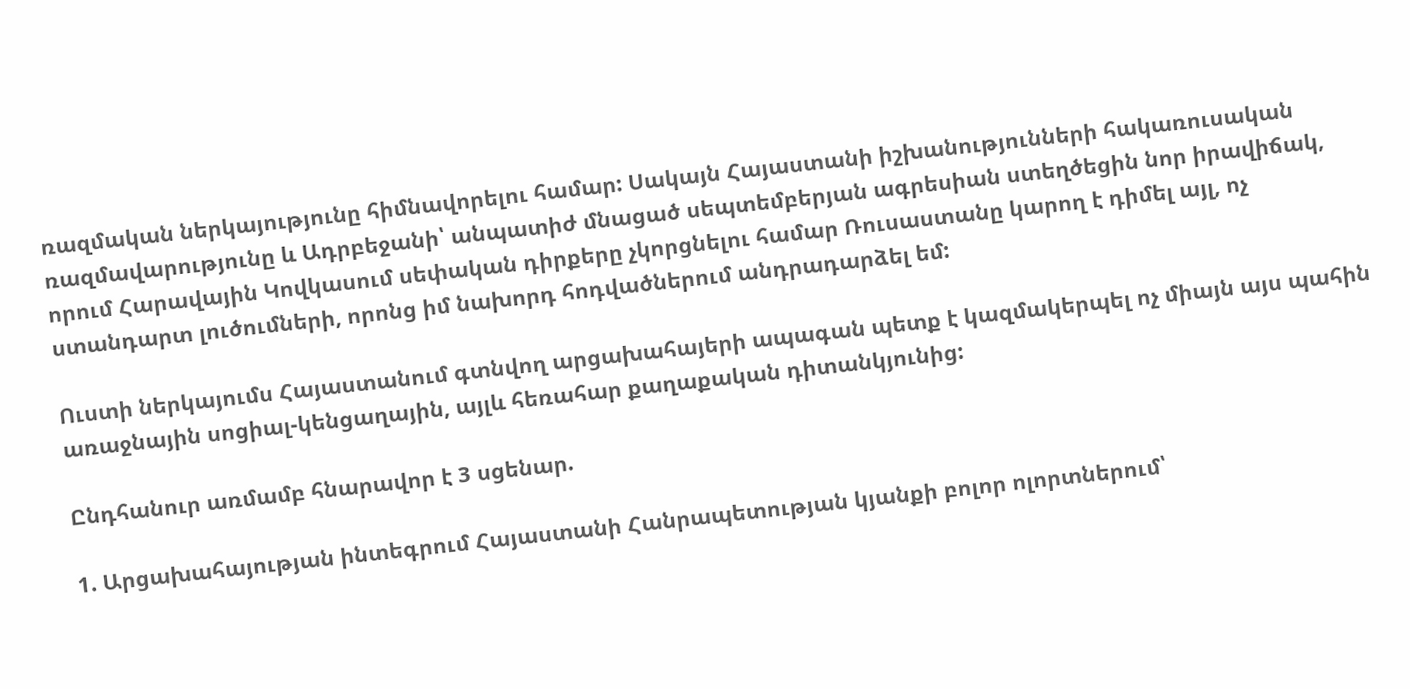ռազմական ներկայությունը հիմնավորելու համար: Սակայն Հայաստանի իշխանությունների հակառուսական ռազմավարությունը և Ադրբեջանի՝ անպատիժ մնացած սեպտեմբերյան ագրեսիան ստեղծեցին նոր իրավիճակ, որում Հարավային Կովկասում սեփական դիրքերը չկորցնելու համար Ռուսաստանը կարող է դիմել այլ, ոչ ստանդարտ լուծումների, որոնց իմ նախորդ հոդվածներում անդրադարձել եմ:

Ուստի ներկայումս Հայաստանում գտնվող արցախահայերի ապագան պետք է կազմակերպել ոչ միայն այս պահին առաջնային սոցիալ-կենցաղային, այլև հեռահար քաղաքական դիտանկյունից:

Ընդհանուր առմամբ հնարավոր է 3 սցենար.

1. Արցախահայության ինտեգրում Հայաստանի Հանրապետության կյանքի բոլոր ոլորտներում՝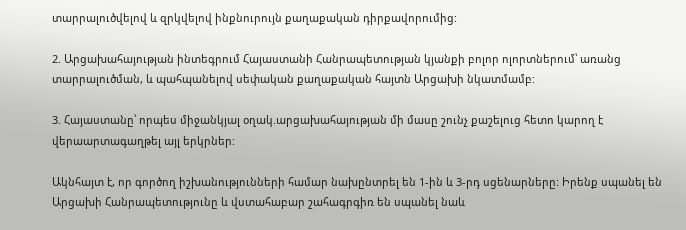տարրալուծվելով և զրկվելով ինքնուրույն քաղաքական դիրքավորումից:

2. Արցախահայության ինտեգրում Հայաստանի Հանրապետության կյանքի բոլոր ոլորտներում՝ առանց տարրալուծման, և պահպանելով սեփական քաղաքական հայտն Արցախի նկատմամբ:

3. Հայաստանը՝ որպես միջանկյալ օղակ.արցախահայության մի մասը շունչ քաշելուց հետո կարող է վերաարտագաղթել այլ երկրներ:

Ակնհայտ է, որ գործող իշխանությունների համար նախընտրել են 1-ին և 3-րդ սցենարները: Իրենք սպանել են Արցախի Հանրապետությունը և վստահաբար շահագրգիռ են սպանել նաև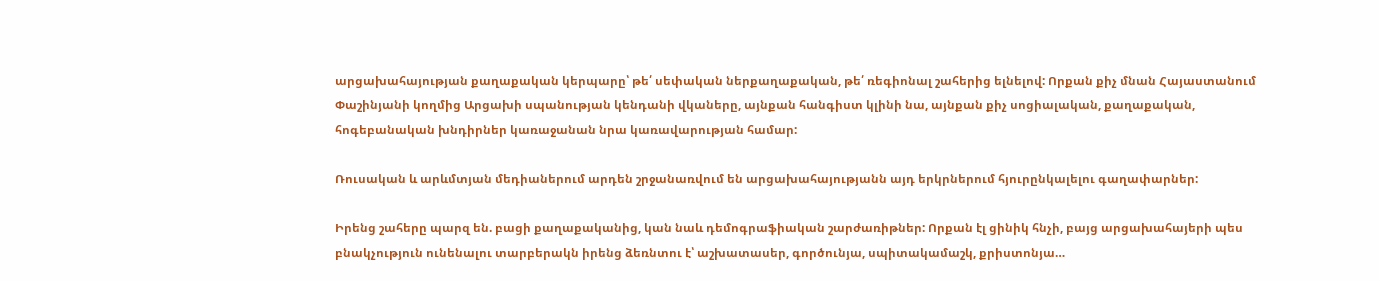արցախահայության քաղաքական կերպարը՝ թե՛ սեփական ներքաղաքական, թե՛ ռեգիոնալ շահերից ելնելով: Որքան քիչ մնան Հայաստանում Փաշինյանի կողմից Արցախի սպանության կենդանի վկաները, այնքան հանգիստ կլինի նա, այնքան քիչ սոցիալական, քաղաքական, հոգեբանական խնդիրներ կառաջանան նրա կառավարության համար:

Ռուսական և արևմտյան մեդիաներում արդեն շրջանառվում են արցախահայությանն այդ երկրներում հյուրընկալելու գաղափարներ:

Իրենց շահերը պարզ են. բացի քաղաքականից, կան նաև դեմոգրաֆիական շարժառիթներ: Որքան էլ ցինիկ հնչի, բայց արցախահայերի պես բնակչություն ունենալու տարբերակն իրենց ձեռնտու է՝ աշխատասեր, գործունյա, սպիտակամաշկ, քրիստոնյա…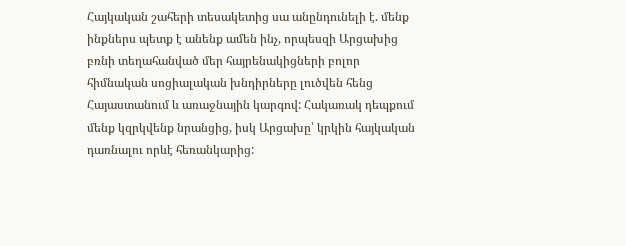Հայկական շահերի տեսակետից սա անընդունելի է. մենք ինքներս պետք է անենք ամեն ինչ, որպեսզի Արցախից բռնի տեղահանված մեր հայրենակիցների բոլոր հիմնական սոցիալական խնդիրները լուծվեն հենց Հայաստանում և առաջնային կարգով: Հակառակ դեպքում մենք կզրկվենք նրանցից, իսկ Արցախը՝ կրկին հայկական դառնալու որևէ հեռանկարից: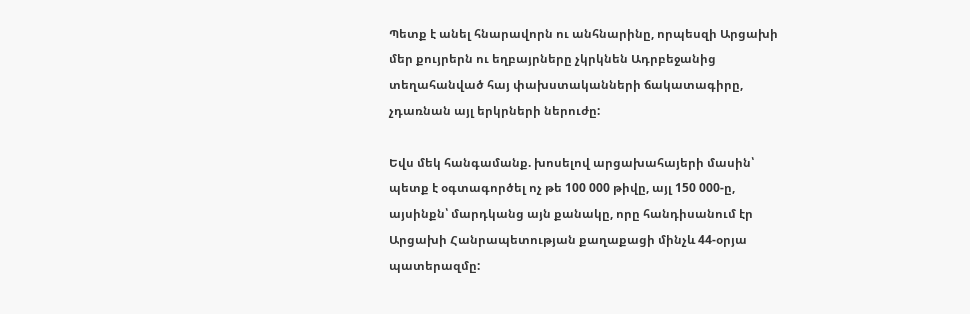Պետք է անել հնարավորն ու անհնարինը, որպեսզի Արցախի մեր քույրերն ու եղբայրները չկրկնեն Ադրբեջանից տեղահանված հայ փախստականների ճակատագիրը, չդառնան այլ երկրների ներուժը:

Եվս մեկ հանգամանք. խոսելով արցախահայերի մասին՝ պետք է օգտագործել ոչ թե 100 000 թիվը, այլ 150 000-ը, այսինքն՝ մարդկանց այն քանակը, որը հանդիսանում էր Արցախի Հանրապետության քաղաքացի մինչև 44-օրյա պատերազմը: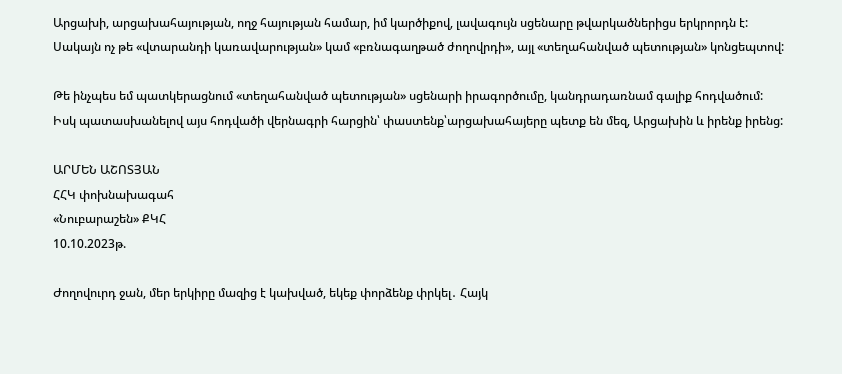Արցախի, արցախահայության, ողջ հայության համար, իմ կարծիքով, լավագույն սցենարը թվարկածներիցս երկրորդն է: Սակայն ոչ թե «վտարանդի կառավարության» կամ «բռնագաղթած ժողովրդի», այլ «տեղահանված պետության» կոնցեպտով:

Թե ինչպես եմ պատկերացնում «տեղահանված պետության» սցենարի իրագործումը, կանդրադառնամ գալիք հոդվածում: Իսկ պատասխանելով այս հոդվածի վերնագրի հարցին՝ փաստենք՝արցախահայերը պետք են մեզ, Արցախին և իրենք իրենց:

ԱՐՄԵՆ ԱՇՈՏՅԱՆ
ՀՀԿ փոխնախագահ
«Նուբարաշեն» ՔԿՀ
10.10.2023թ.

Ժողովուրդ ջան, մեր երկիրը մազից է կախված, եկեք փորձենք փրկել․ Հայկ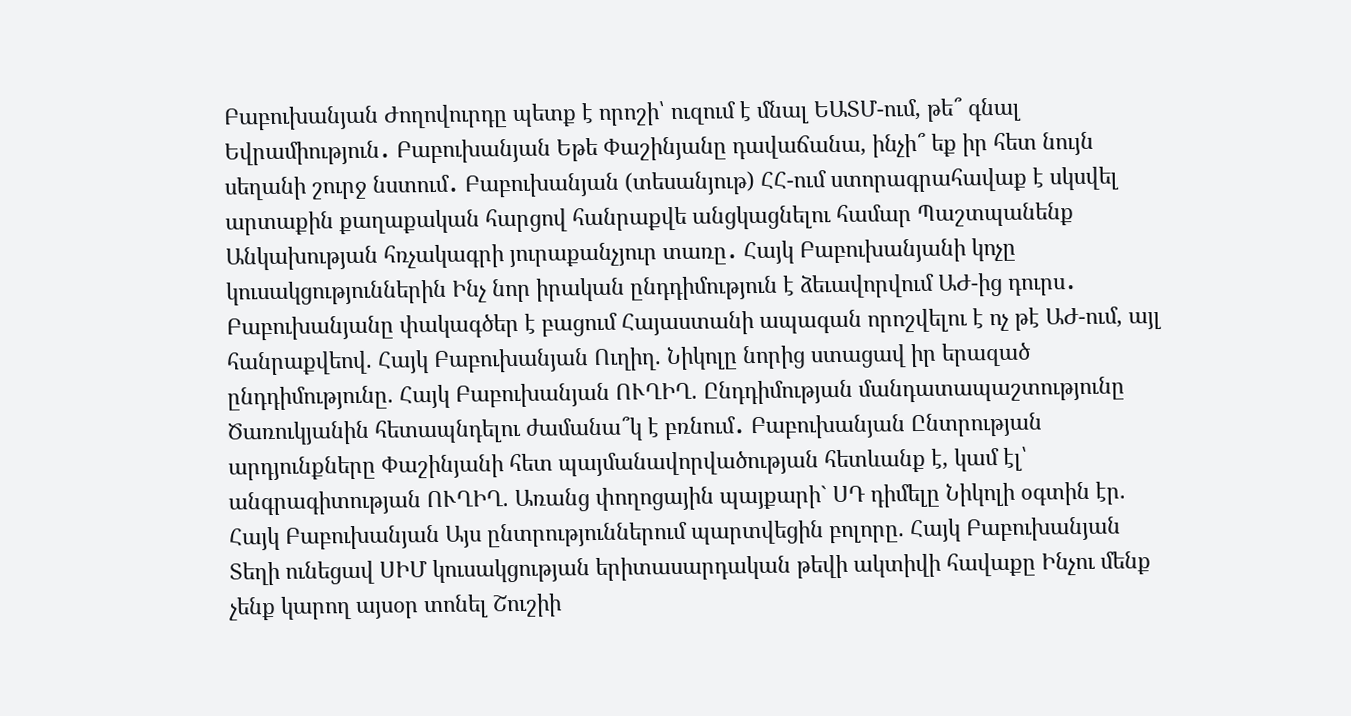Բաբուխանյան Ժողովուրդը պետք է որոշի՝ ուզում է մնալ ԵԱՏՄ-ում, թե՞ գնալ Եվրամիություն․ Բաբուխանյան Եթե Փաշինյանը դավաճանա, ինչի՞ եք իր հետ նույն սեղանի շուրջ նստում․ Բաբուխանյան (տեսանյութ) ՀՀ-ում ստորագրահավաք է սկսվել արտաքին քաղաքական հարցով հանրաքվե անցկացնելու համար Պաշտպանենք Անկախության հռչակագրի յուրաքանչյուր տառը․ Հայկ Բաբուխանյանի կոչը կուսակցություններին Ինչ նոր իրական ընդդիմություն է ձեւավորվում ԱԺ-ից դուրս․ Բաբուխանյանը փակագծեր է բացում Հայաստանի ապագան որոշվելու է ոչ թէ ԱԺ-ում, այլ հանրաքվեով. Հայկ Բաբուխանյան Ուղիղ. Նիկոլը նորից ստացավ իր երազած ընդդիմությունը. Հայկ Բաբուխանյան ՈՒՂԻՂ. Ընդդիմության մանդատապաշտությունը Ծառուկյանին հետապնդելու ժամանա՞կ է բռնում․ Բաբուխանյան Ընտրության արդյունքները Փաշինյանի հետ պայմանավորվածության հետևանք է, կամ էլ՝ անգրագիտության ՈՒՂԻՂ. Առանց փողոցային պայքարի` ՍԴ դիմելը Նիկոլի օգտին էր. Հայկ Բաբուխանյան Այս ընտրություններում պարտվեցին բոլորը. Հայկ Բաբուխանյան Տեղի ունեցավ ՍԻՄ կուսակցության երիտասարդական թեվի ակտիվի հավաքը Ինչու մենք չենք կարող այսօր տոնել Շուշիի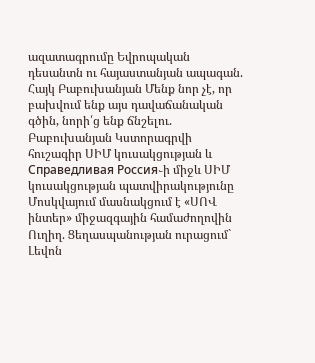ազատագրումը Եվրոպական դեսանտն ու հայաստանյան ապագան. Հայկ Բաբուխանյան Մենք նոր չէ, որ բախվում ենք այս դավաճանական գծին, նորի՛ց ենք ճնշելու. Բաբուխանյան Կստորագրվի հուշագիր ՍԻՄ կուսակցության և Справедливая Россия֊ի միջև ՍԻՄ կուսակցության պատվիրակությունը Մոսկվայում մասնակցում է «ՍՈՎ ինտեր» միջազգային համաժողովին Ուղիղ. Ցեղասպանության ուրացում` Լեվոն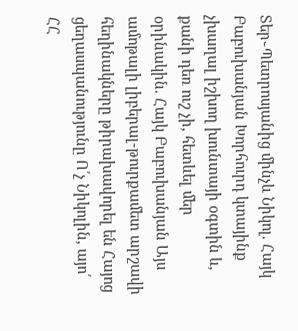Տեր֊Պետրոսյանից մինչև Նիկոլ. Հայկ Բաբուխանյան Խորհուրդ կտայինք չխաղալ իշխող խունտայի օգտին և, քանի դեռ ուշ չի, հետևել մեր օրինակին. Հայկ Բաբուխանյան Այս ամոթալի լիբերալ-թուրքամետ արշավի հեղինակները թիրախավորել են Հայոց ցեղասպանությունը Ո՛չ Նիկոլին, այո՛ ՀՀ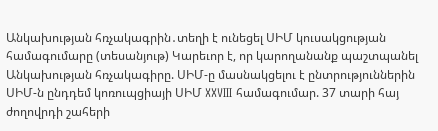Անկախության հռչակագրին․տեղի է ունեցել ՍԻՄ կուսակցության համագումարը (տեսանյութ) Կարեւոր է, որ կարողանանք պաշտպանել Անկախության հռչակագիրը. ՍԻՄ-ը մասնակցելու է ընտրություններին ՍԻՄ-ն ընդդեմ կոռուպցիայի ՍԻՄ XXVIII համագումար. 37 տարի հայ ժողովրդի շահերի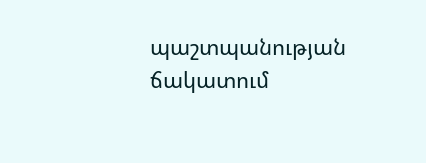պաշտպանության ճակատում